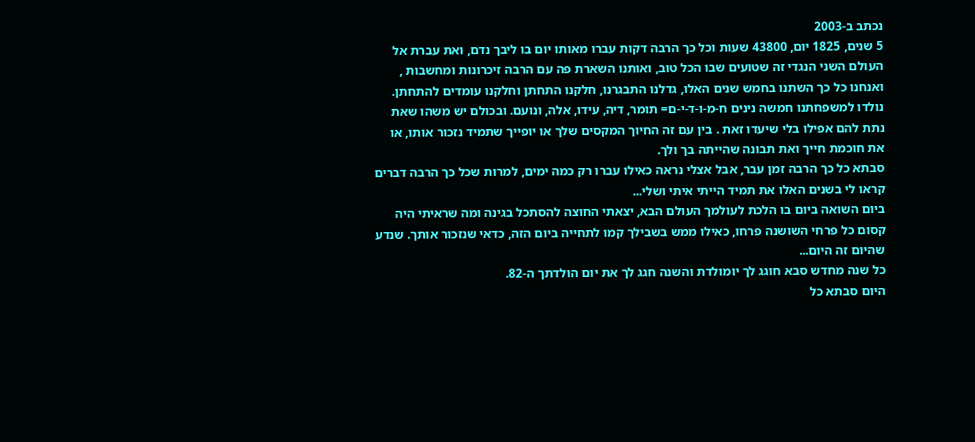נכתב ב-2003
5 שנים, 1825 יום, 43800 שעות וכל כך הרבה דקות עברו מאותו יום בו ליבך נדם, ואת עברת אל העולם השני הנגדי זה שטועים שבו הכל טוב, ואותנו השארת פה עם הרבה זיכרונות ומחשבות , ואנחנו כל כך השתנו בחמש שנים האלו, גדלנו התבגרנו, חלקנו התחתן וחלקנו עומדים להתחתן.
נולדו למשפחתנו חמשה נינים ח-מ-ו-ד-י-ם= תומר, דיה, עידו, אלה, ונועם. ובכולם יש משהו שאת נתת להם אפילו בלי שיעדו זאת . בין עם זה החיוך המקסים שלך או יופייך שתמיד נזכור אותו, או את חוכמת חייך ואת תבונה שהייתה בך ולך.
סבתא כל כך הרבה זמן עבר, אבל אצלי נראה כאילו עברו רק כמה ימים, למרות שכל כך הרבה דברים קראו לי בשנים האלו את תמיד הייתי איתי ושלי...
ביום השואה ביום בו הלכת לעולמך העולם הבא, יצאתי החוצה להסתכל בגינה ומה שראיתי היה קסום כל פרחי השושנה פרחו, כאילו ממש בשבילך קמו לתחייה ביום הזה, כדאי שנזכור אותך. שנדע שהיום זה היום...
כל שנה מחדש סבא חוגג לך יומולדת והשנה חגג לך את יום הולדתך ה-82.
היום סבתא כל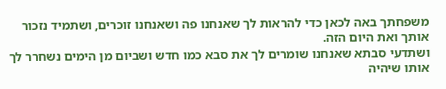משפחתך באה לכאן כדי להראות לך שאנחנו פה ושאנחנו זוכרים, ושתמיד נזכור אותך ואת היום הזה.
ושתדעי סבתא שאנחנו שומרים לך את סבא כמו חדש ושביום מן הימים נשחרר לך אותו שיהיה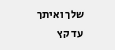שלך ואיתך עד קץ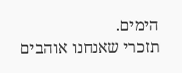הימים.
תזכרי שאנחנו אוהבים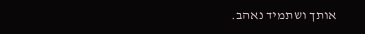אותך ושתמיד נאהב.